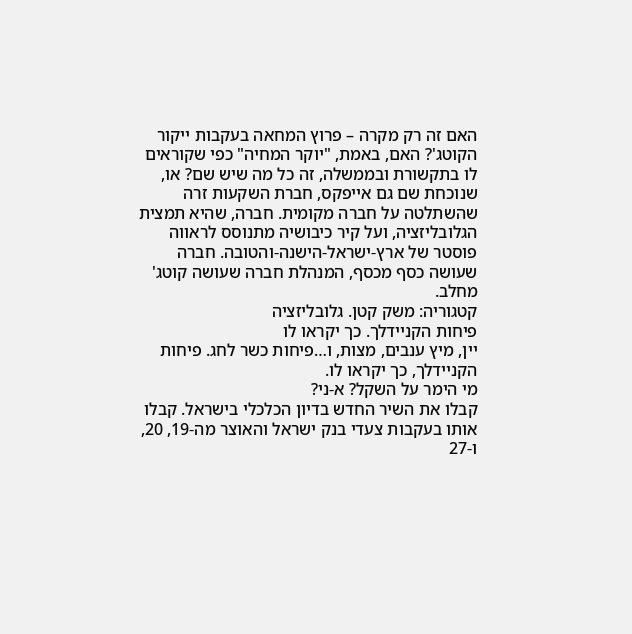האם זה רק מקרה – פרוץ המחאה בעקבות ייקור הקוטג'? האם, באמת, "יוקר המחיה" כפי שקוראים לו בתקשורת ובממשלה, זה כל מה שיש שם? או, שנוכחת שם גם אייפקס, חברת השקעות זרה שהשתלטה על חברה מקומית. חברה, שהיא תמצית הגלובליזציה, ועל קיר כיבושיה מתנוסס לראווה פוסטר של ארץ-ישראל-הישנה-והטובה. חברה שעושה כסף מכסף, המנהלת חברה שעושה קוטג' מחלב.
קטגוריה: משק קטן. גלובליזציה
פיחות הקניידלך. כך יקראו לו
יין, מיץ ענבים, מצות, ו…פיחות כשר לחג. פיחות הקניידלך, כך יקראו לו.
מי הימר על השקל? א-ני?
קבלו את השיר החדש בדיון הכלכלי בישראל. קבלו אותו בעקבות צעדי בנק ישראל והאוצר מה-19, 20, ו-27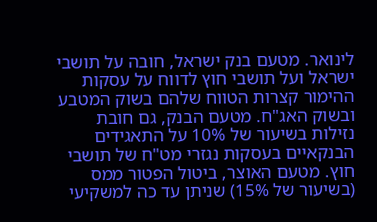לינואר. מטעם בנק ישראל, חובה על תושבי ישראל ועל תושבי חוץ לדווח על עסקות ההימור קצרות הטווח שלהם בשוק המטבע ובשוק האג"ח. מטעם הבנק, גם חובת נזילות בשיעור של 10% על התאגידים הבנקאיים בעסקות נגזרי מט"ח של תושבי חוץ. מטעם האוצר, ביטול הפטור ממס (בשיעור של 15%) שניתן עד כה למשקיעי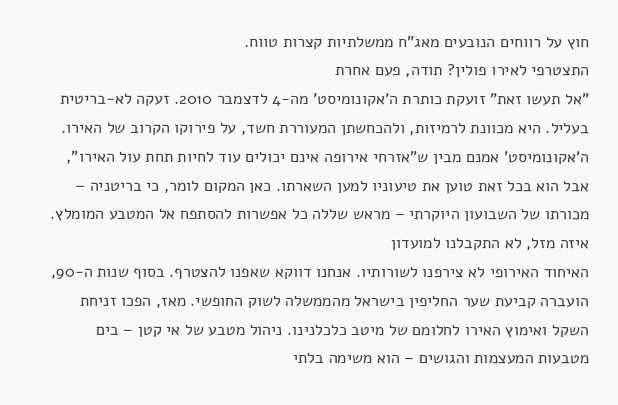חוץ על רווחים הנובעים מאג"ח ממשלתיות קצרות טווח.
התצטרפי לאירו פולין? תודה, פעם אחרת
"אל תעשו זאת" זועקת כותרת ה'אקונומיסט' מה-4 לדצמבר 2010. זעקה לא-בריטית בעליל. היא מכוונת לרמיזות, ולהכחשתן המעוררת חשד, על פירוקו הקרוב של האירו. ה'אקונומיסט' אמנם מבין ש"אזרחי אירופה אינם יכולים עוד לחיות תחת עול האירו", אבל הוא בכל זאת טוען את טיעוניו למען השארתו. כאן המקום לומר, כי בריטניה – מכורתו של השבועון היוקרתי – מראש שללה כל אפשרות להסתפח אל המטבע המומלץ.
איזה מזל, לא התקבלנו למועדון
האיחוד האירופי לא צירפנו לשורותיו. אנחנו דווקא שאפנו להצטרף. בסוף שנות ה-90, הועברה קביעת שער החליפין בישראל מהממשלה לשוק החופשי. מאז, הפכו זניחת השקל ואימוץ האירו לחלומם של מיטב כלכלנינו. ניהול מטבע של אי קטן – בים מטבעות המעצמות והגושים – הוא משימה בלתי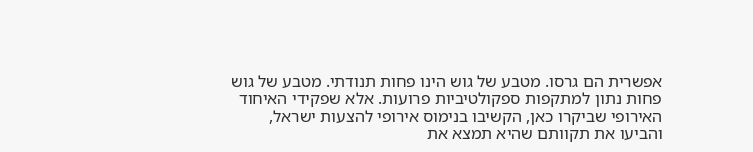אפשרית הם גרסו. מטבע של גוש הינו פחות תנודתי. מטבע של גוש פחות נתון למתקפות ספקולטיביות פרועות. אלא שפקידי האיחוד האירופי שביקרו כאן, הקשיבו בנימוס אירופי להצעות ישראל, והביעו את תקוותם שהיא תמצא את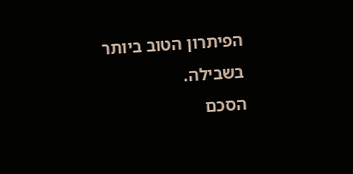הפיתרון הטוב ביותר בשבילה.
הסכם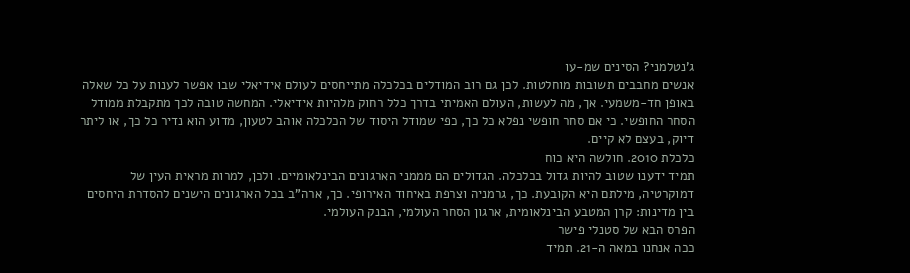ג'נטלמני? הסינים שמ-עו
אנשים מחבבים תשובות מוחלטות. לכן גם רוב המודלים בכלכלה מתייחסים לעולם אידיאלי שבו אפשר לענות על כל שאלה באופן חד-משמעי. אך, מה לעשות, העולם האמיתי בדרך כלל רחוק מלהיות אידיאלי. המחשה טובה לכך מתקבלת ממודל הסחר החופשי. כי אם סחר חופשי נפלא כל כך, כפי שמודל היסוד של הכלכלה אוהב לטעון, מדוע הוא נדיר כל כך, או ליתר דיוק, בעצם לא קיים.
כלכלת 2010. חולשה היא כוח
תמיד ידענו שטוב להיות גדול בכלכלה. הגדולים הם מממני הארגונים הבינלאומיים. ולכן, למרות מראית העין של דמוקרטיה, מילתם היא הקובעת. כך, גרמניה וצרפת באיחוד האירופי. כך, ארה"ב בכל הארגונים הישנים להסדרת היחסים בין מדינות: קרן המטבע הבינלאומית, ארגון הסחר העולמי, הבנק העולמי.
הפרס הבא של סטנלי פישר
ככה אנחנו במאה ה-21. תמיד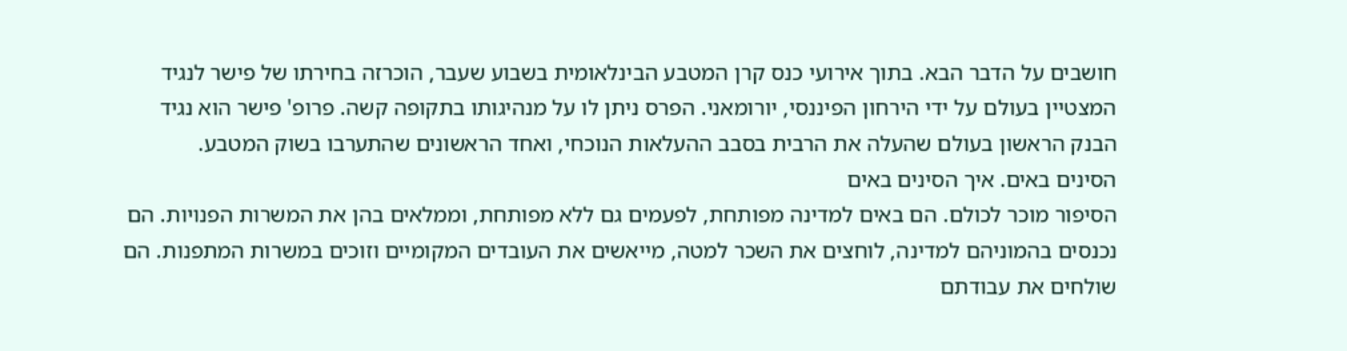חושבים על הדבר הבא. בתוך אירועי כנס קרן המטבע הבינלאומית בשבוע שעבר, הוכרזה בחירתו של פישר לנגיד המצטיין בעולם על ידי הירחון הפיננסי, יורומאני. הפרס ניתן לו על מנהיגותו בתקופה קשה. פרופ' פישר הוא נגיד הבנק הראשון בעולם שהעלה את הרבית בסבב ההעלאות הנוכחי, ואחד הראשונים שהתערבו בשוק המטבע.
הסינים באים. איך הסינים באים
הסיפור מוכר לכולם. הם באים למדינה מפותחת, לפעמים גם ללא מפותחת, וממלאים בהן את המשרות הפנויות. הם נכנסים בהמוניהם למדינה, לוחצים את השכר למטה, מייאשים את העובדים המקומיים וזוכים במשרות המתפנות. הם שולחים את עבודתם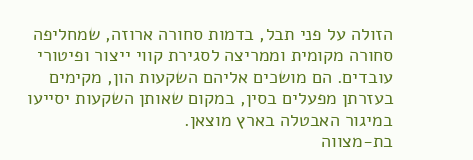הזולה על פני תבל, בדמות סחורה ארוזה, שמחליפה סחורה מקומית וממריצה לסגירת קווי ייצור ופיטורי עובדים. הם מושכים אליהם השקעות הון, מקימים בעזרתן מפעלים בסין, במקום שאותן השקעות יסייעו במיגור האבטלה בארץ מוצאן.
בת-מצווה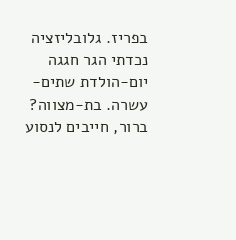בפריז. גלובליזציה
נכדתי הגר חגגה יום-הולדת שתים-עשרה. בת-מצווה? ברור, חייבים לנסוע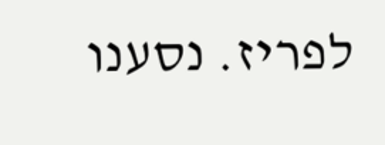לפריז. נסענו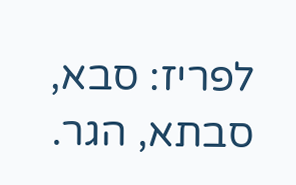לפריז: סבא, סבתא, הגר.